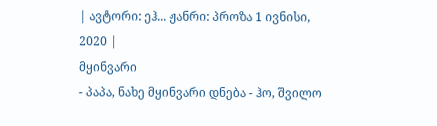| ავტორი: ეჰ... ჟანრი: პროზა 1 ივნისი, 2020 |
მყინვარი
- პაპა, ნახე მყინვარი დნება - ჰო, შვილო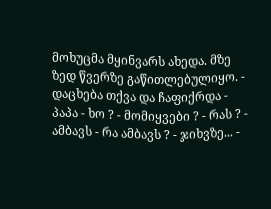მოხუცმა მყინვარს ახედა. მზე ზედ წვერზე გაწითლებულიყო. - დაცხება თქვა და ჩაფიქრდა - პაპა - ხო ? - მომიყვები ? - რას ? - ამბავს - რა ამბავს ? - ჯიხვზე... -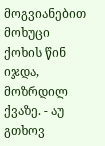მოგვიანებით მოხუცი ქოხის წინ იჯდა, მოზრდილ ქვაზე. - აუ გთხოვ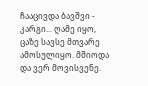ჩააცივდა ბავშვი - კარგი... ღამე იყო, ცაზე სავსე მთვარე ამოსულიყო. მშიოდა და ვერ მოვისვენე.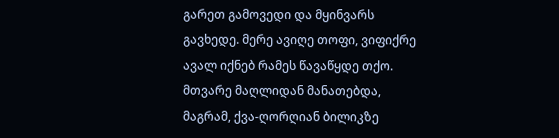გარეთ გამოვედი და მყინვარს გავხედე. მერე ავიღე თოფი, ვიფიქრე ავალ იქნებ რამეს წავაწყდე თქო. მთვარე მაღლიდან მანათებდა, მაგრამ, ქვა-ღორღიან ბილიკზე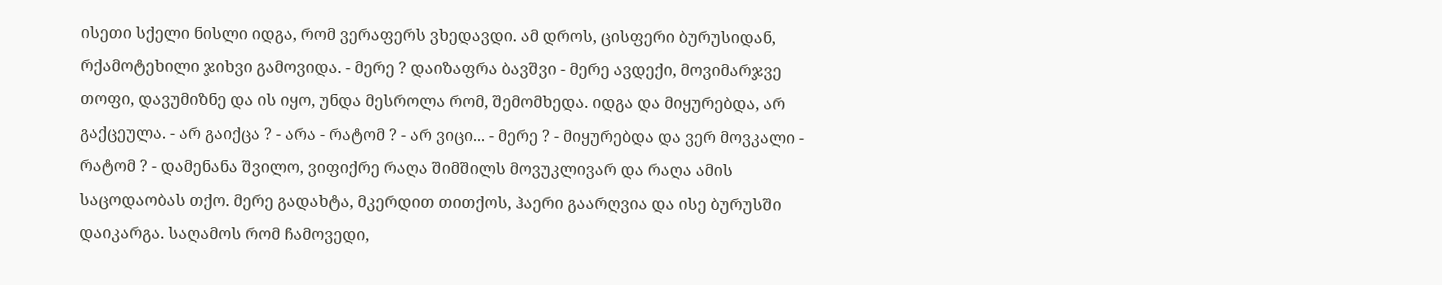ისეთი სქელი ნისლი იდგა, რომ ვერაფერს ვხედავდი. ამ დროს, ცისფერი ბურუსიდან, რქამოტეხილი ჯიხვი გამოვიდა. - მერე ? დაიზაფრა ბავშვი - მერე ავდექი, მოვიმარჯვე თოფი, დავუმიზნე და ის იყო, უნდა მესროლა რომ, შემომხედა. იდგა და მიყურებდა, არ გაქცეულა. - არ გაიქცა ? - არა - რატომ ? - არ ვიცი... - მერე ? - მიყურებდა და ვერ მოვკალი - რატომ ? - დამენანა შვილო, ვიფიქრე რაღა შიმშილს მოვუკლივარ და რაღა ამის საცოდაობას თქო. მერე გადახტა, მკერდით თითქოს, ჰაერი გაარღვია და ისე ბურუსში დაიკარგა. საღამოს რომ ჩამოვედი,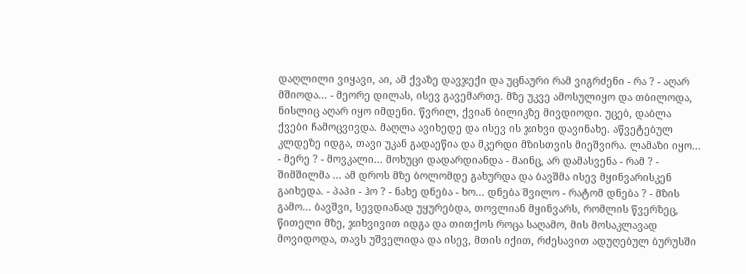დაღლილი ვიყავი, აი, ამ ქვაზე დავჯექი და უცნაური რამ ვიგრძენი - რა ? - აღარ მშიოდა... - მეორე დილას, ისევ გავემართე. მზე უკვე ამოსულიყო და თბილოდა, ნისლიც აღარ იყო იმდენი. წვრილ, ქვიან ბილიკზე მივდიოდი. უცებ, დაბლა ქვები ჩამოცვივდა. მაღლა ავიხედე და ისევ ის ჯიხვი დავინახე. აწვეტებულ კლდეზე იდგა, თავი უკან გადაეწია და მკერდი მზისთვის მიეშვირა. ლამაზი იყო... - მერე ? - მოვკალი... მოხუცი დადარდიანდა - მაინც, არ დამასვენა - რამ ? - შიმშილმა ... ამ დროს მზე ბოლომდე გახურდა და ბავშმა ისევ მყინვარისკენ გაიხედა. - პაპი - ჰო ? - ნახე დნება - ხო... დნება შვილო - რატომ დნება ? - მზის გამო... ბავშვი, სევდიანად უყურებდა, თოვლიან მყინვარს, რომლის წვერზეც, წითელი მზე, ჯიხვივით იდგა და თითქოს როცა საღამო, მის მოსაკლავად მოვიდოდა, თავს უშველიდა და ისევ, მთის იქით, რძესავით ადუღებულ ბურუსში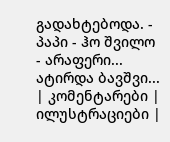გადახტებოდა. - პაპი - ჰო შვილო - არაფერი... ატირდა ბავშვი...
| კომენტარები |
ილუსტრაციები |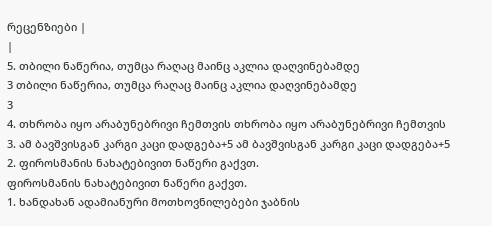რეცენზიები |
|
5. თბილი ნაწერია, თუმცა რაღაც მაინც აკლია დაღვინებამდე
3 თბილი ნაწერია, თუმცა რაღაც მაინც აკლია დაღვინებამდე
3
4. თხრობა იყო არაბუნებრივი ჩემთვის თხრობა იყო არაბუნებრივი ჩემთვის
3. ამ ბავშვისგან კარგი კაცი დადგება+5 ამ ბავშვისგან კარგი კაცი დადგება+5
2. ფიროსმანის ნახატებივით ნაწერი გაქვთ.
ფიროსმანის ნახატებივით ნაწერი გაქვთ.
1. ხანდახან ადამიანური მოთხოვნილებები ჯაბნის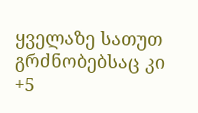ყველაზე სათუთ გრძნობებსაც კი +5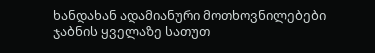ხანდახან ადამიანური მოთხოვნილებები ჯაბნის ყველაზე სათუთ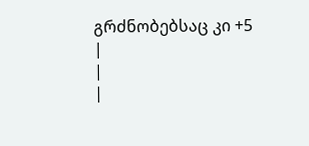გრძნობებსაც კი +5
|
|
|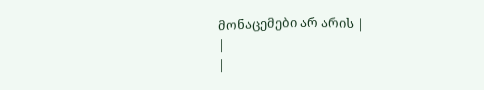მონაცემები არ არის |
|
|